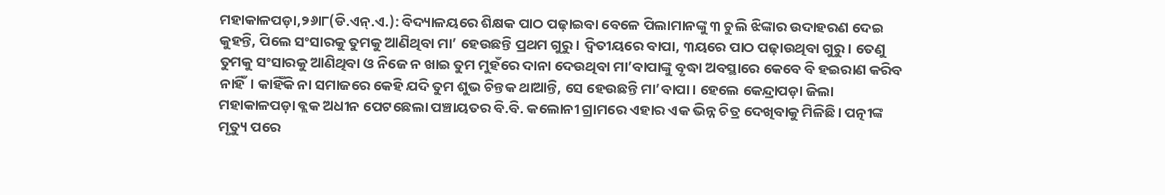ମହାକାଳପଡ଼ା,୨୬ା୮(ଡି.ଏନ୍.ଏ.): ବିଦ୍ୟାଳୟରେ ଶିକ୍ଷକ ପାଠ ପଢ଼ାଇବା ବେଳେ ପିଲାମାନଙ୍କୁ ୩ ଚୁଲି ଝିଙ୍କାର ଉଦାହରଣ ଦେଇ କୁହନ୍ତି, ପିଲେ ସଂସାରକୁ ତୁମକୁ ଆଣିଥିବା ମା’ ହେଉଛନ୍ତି ପ୍ରଥମ ଗୁରୁ। ଦ୍ୱିତୀୟରେ ବାପା, ୩ୟରେ ପାଠ ପଢ଼ାଉଥିବା ଗୁରୁ। ତେଣୁ ତୁମକୁ ସଂସାରକୁ ଆଣିଥିବା ଓ ନିଜେ ନ ଖାଇ ତୁମ ମୁହଁରେ ଦାନା ଦେଉଥିବା ମା’ବାପାଙ୍କୁ ବୃଦ୍ଧା ଅବସ୍ଥାରେ କେବେ ବି ହଇରାଣ କରିବ ନାହିଁ। କାହିଁକି ନା ସମାଜରେ କେହି ଯଦି ତୁମ ଶୁଭ ଚିନ୍ତକ ଥାଆନ୍ତି, ସେ ହେଉଛନ୍ତି ମା’ବାପା। ହେଲେ କେନ୍ଦ୍ରାପଡ଼ା ଜିଲା ମହାକାଳପଡ଼ା ବ୍ଲକ ଅଧୀନ ପେଟଛେଲା ପଞ୍ଚାୟତର ବି.ବି. କଲୋନୀ ଗ୍ରାମରେ ଏହାର ଏକ ଭିନ୍ନ ଚିତ୍ର ଦେଖିବାକୁ ମିଳିଛି। ପତ୍ନୀଙ୍କ ମୃତ୍ୟୁ ପରେ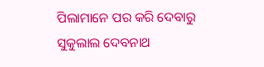ପିଲାମାନେ ପର କରି ଦେବାରୁ ସୁକୁଲାଲ ଦେବନାଥ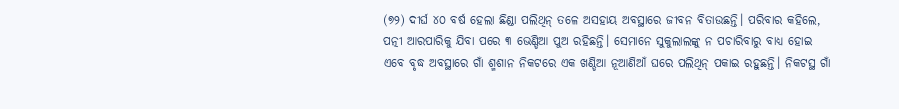(୭୨) ଦୀର୍ଘ ୪୦ ବର୍ଷ ହେଲା ଛିଣ୍ଡା ପଲିଥିନ୍ ତଳେ ଅସହାୟ ଅବସ୍ଥାରେ ଜୀବନ ବିତାଉଛନ୍ତି। ପରିବାର କହିଲେ, ପତ୍ନୀ ଆରପାରିକୁ ଯିବା ପରେ ୩ ଭେଣ୍ଡିଆ ପୁଅ ରହିଛନ୍ତି। ସେମାନେ ସୁକୁଲାଲଙ୍କୁ ନ ପଚାରିବାରୁ ବାଧ୍ୟ ହୋଇ ଏବେ ବୃଦ୍ଧ ଅବସ୍ଥାରେ ଗାଁ ଶ୍ମଶାନ ନିକଟରେ ଏକ ଖଣ୍ଡିଆ ନୂଆଣିଆଁ ଘରେ ପଲିଥିନ୍ ପକାଇ ରହୁଛନ୍ତି। ନିକଟସ୍ଥ ଗାଁ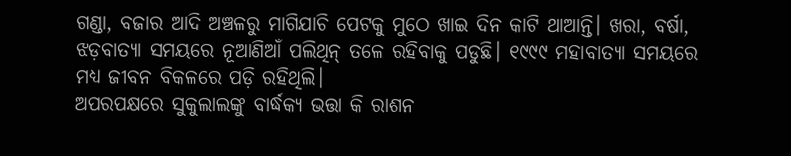ଗଣ୍ଡା, ବଜାର ଆଦି ଅଞ୍ଚଳରୁ ମାଗିଯାଚି ପେଟକୁ ମୁଠେ ଖାଇ ଦିନ କାଟି ଥାଆନ୍ତି। ଖରା, ବର୍ଷା, ଝଡ଼ବାତ୍ୟା ସମୟରେ ନୂଆଣିଆଁ ପଲିଥିନ୍ ତଳେ ରହିବାକୁ ପଡୁଛି। ୧୯୯୯ ମହାବାତ୍ୟା ସମୟରେ ମଧ୍ୟ ଜୀବନ ବିକଳରେ ପଡ଼ି ରହିଥିଲି।
ଅପରପକ୍ଷରେ ସୁକୁଲାଲଙ୍କୁ ବାର୍ଦ୍ଧକ୍ୟ ଭତ୍ତା କି ରାଶନ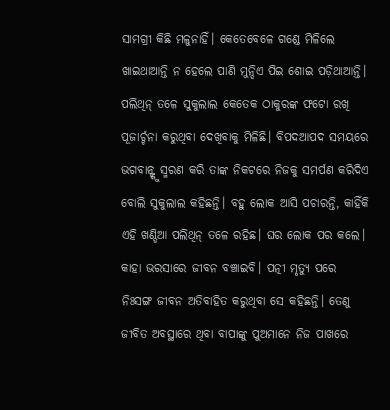ସାମଗ୍ରୀ କିଛି ମଳୁନାହିଁ। କେତେବେଳେ ଗଣ୍ଡେ ମିଳିଲେ ଖାଇଥାଆନ୍ତି ନ ହେଲେ ପାଣି ମୁନ୍ଦିଏ ପିଇ ଶୋଇ ପଡ଼ିଥାଆନ୍ତି। ପଲିଥିନ୍ ତଳେ ସୁକୁଲାଲ କେତେକ ଠାକୁରଙ୍କ ଫଟୋ ରଖି ପୂଜାର୍ଚ୍ଚନା କରୁଥିବା ଦେଖିବାକୁ ମିଳିଛି। ବିପଦଆପଦ ସମୟରେ ଭଗବାନ୍ଙ୍କୁ ସ୍ମରଣ କରି ତାଙ୍କ ନିକଟରେ ନିଜକୁ ସମର୍ପଣ କରିଦିଏ ବୋଲି ସୁକୁଲାଲ କହିଛନ୍ତି। ବହୁ ଲୋକ ଆସି ପଚାରନ୍ତି, କାହିଁକି ଏହି ଖଣ୍ଡିଆ ପଲିଥିନ୍ ତଳେ ରହିଛ। ଘର ଲୋକ ପର କଲେ। କାହା ଭରସାରେ ଜୀବନ ବଞ୍ଚାଇବି। ପତ୍ନୀ ମୃତ୍ୟୁ ପରେ ନିଃସଙ୍ଗ ଜୀବନ ଅତିବାହିତ କରୁଥିବା ସେ କହିଛନ୍ତି। ତେଣୁ ଜୀବିତ ଅବସ୍ଥାରେ ଥିବା ବାପାଙ୍କୁ ପୁଅମାନେ ନିଜ ପାଖରେ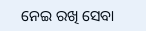ନେଇ ରଖି ସେବା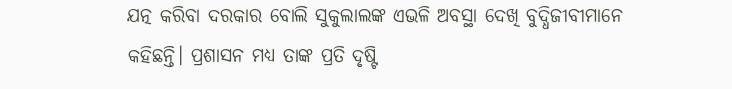ଯତ୍ନ କରିବା ଦରକାର ବୋଲି ସୁକୁଲାଲଙ୍କ ଏଭଳି ଅବସ୍ଥା ଦେଖି ବୁଦ୍ଧିଜୀବୀମାନେ କହିଛନ୍ତି। ପ୍ରଶାସନ ମଧ୍ୟ ତାଙ୍କ ପ୍ରତି ଦୃଷ୍ଟି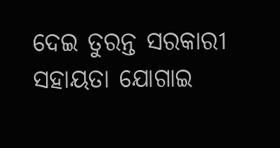ଦେଇ ତୁରନ୍ତ ସରକାରୀ ସହାୟତା ଯୋଗାଇ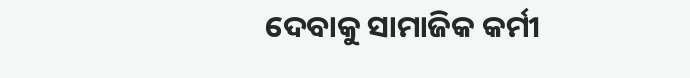ଦେବାକୁ ସାମାଜିକ କର୍ମୀ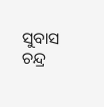ସୁବାସ ଚନ୍ଦ୍ର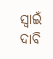ସ୍ବାଇଁ ଦାବି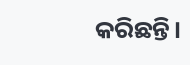କରିଛନ୍ତି।